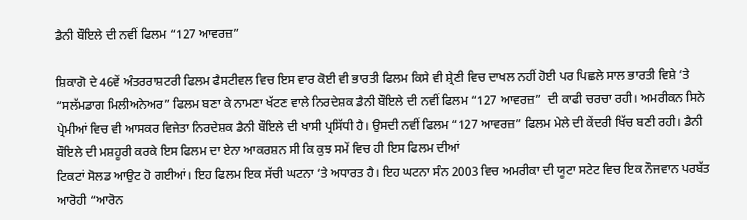ਡੈਨੀ ਬੌਇਲੇ ਦੀ ਨਵੀਂ ਫਿਲਮ “127 ਆਵਰਜ਼”

ਸ਼ਿਕਾਗੋ ਦੇ 46ਵੇਂ ਅੰਤਰਰਾਸ਼ਟਰੀ ਫਿਲਮ ਫੈਸਟੀਵਲ ਵਿਚ ਇਸ ਵਾਰ ਕੋਈ ਵੀ ਭਾਰਤੀ ਫਿਲਮ ਕਿਸੇ ਵੀ ਸ਼੍ਰੇਣੀ ਵਿਚ ਦਾਖਲ ਨਹੀਂ ਹੋਈ ਪਰ ਪਿਛਲੇ ਸਾਲ ਭਾਰਤੀ ਵਿਸ਼ੇ ‘ਤੇ “ਸਲੱਮਡਾਗ ਮਿਲੀਅਨੇਅਰ” ਫਿਲਮ ਬਣਾ ਕੇ ਨਾਮਣਾ ਖੱਟਣ ਵਾਲੇ ਨਿਰਦੇਸ਼ਕ ਡੈਨੀ ਬੌਇਲੇ ਦੀ ਨਵੀਂ ਫਿਲਮ “127 ਆਵਰਜ਼”  ਦੀ ਕਾਫੀ ਚਰਚਾ ਰਹੀ। ਅਮਰੀਕਨ ਸਿਨੇ ਪ੍ਰੇਮੀਆਂ ਵਿਚ ਵੀ ਆਸਕਰ ਵਿਜੇਤਾ ਨਿਰਦੇਸ਼ਕ ਡੈਨੀ ਬੌਇਲੇ ਦੀ ਖਾਸੀ ਪ੍ਰਸਿੱਧੀ ਹੈ। ਉਸਦੀ ਨਵੀਂ ਫਿਲਮ “127 ਆਵਰਜ਼” ਫਿਲਮ ਮੇਲੇ ਦੀ ਕੇਂਦਰੀ ਖਿੱਚ ਬਣੀ ਰਹੀ। ਡੈਨੀ ਬੌਇਲੇ ਦੀ ਮਸ਼ਹੂਰੀ ਕਰਕੇ ਇਸ ਫਿਲਮ ਦਾ ਏਨਾ ਆਕਰਸ਼ਨ ਸੀ ਕਿ ਕੁਝ ਸਮੇਂ ਵਿਚ ਹੀ ਇਸ ਫਿਲਮ ਦੀਆਂ
ਟਿਕਟਾਂ ਸੋਲਡ ਆਉਟ ਹੋ ਗਈਆਂ। ਇਹ ਫਿਲਮ ਇਕ ਸੱਚੀ ਘਟਨਾ ‘ਤੇ ਅਧਾਰਤ ਹੈ। ਇਹ ਘਟਨਾ ਸੰਨ 2003 ਵਿਚ ਅਮਰੀਕਾ ਦੀ ਯੂਟਾ ਸਟੇਟ ਵਿਚ ਇਕ ਨੌਜਵਾਨ ਪਰਬੱਤ ਆਰੋਹੀ “ਆਰੋਨ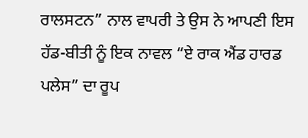ਰਾਲਸਟਨ” ਨਾਲ ਵਾਪਰੀ ਤੇ ਉਸ ਨੇ ਆਪਣੀ ਇਸ ਹੱਡ-ਬੀਤੀ ਨੂੰ ਇਕ ਨਾਵਲ “ਏ ਰਾਕ ਐਂਡ ਹਾਰਡ ਪਲੇਸ” ਦਾ ਰੂਪ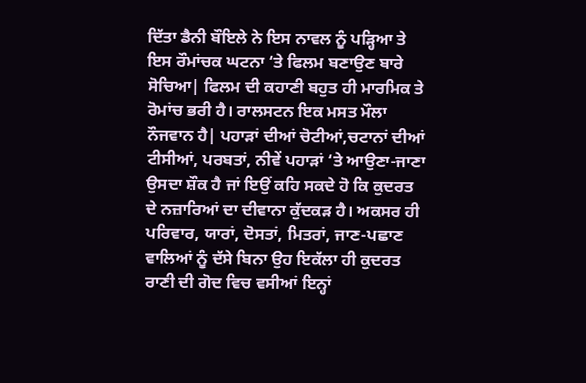ਦਿੱਤਾ ਡੈਨੀ ਬੌਇਲੇ ਨੇ ਇਸ ਨਾਵਲ ਨੂੰ ਪੜ੍ਹਿਆ ਤੇ ਇਸ ਰੌਮਾਂਚਕ ਘਟਨਾ ‘ਤੇ ਫਿਲਮ ਬਣਾਉਣ ਬਾਰੇ ਸੋਚਿਆ| ਫਿਲਮ ਦੀ ਕਹਾਣੀ ਬਹੁਤ ਹੀ ਮਾਰਮਿਕ ਤੇ ਰੋਮਾਂਚ ਭਰੀ ਹੈ। ਰਾਲਸਟਨ ਇਕ ਮਸਤ ਮੌਲਾ ਨੌਜਵਾਨ ਹੈ| ਪਹਾੜਾਂ ਦੀਆਂ ਚੋਟੀਆਂ,ਚਟਾਨਾਂ ਦੀਆਂ ਟੀਸੀਆਂ, ਪਰਬਤਾਂ, ਨੀਵੇਂ ਪਹਾੜਾਂ ‘ਤੇ ਆਉਣਾ-ਜਾਣਾ ਉਸਦਾ ਸ਼ੌਕ ਹੈ ਜਾਂ ਇਉਂ ਕਹਿ ਸਕਦੇ ਹੋ ਕਿ ਕੁਦਰਤ ਦੇ ਨਜ਼ਾਰਿਆਂ ਦਾ ਦੀਵਾਨਾ ਕੁੱਦਕੜ ਹੈ। ਅਕਸਰ ਹੀ ਪਰਿਵਾਰ, ਯਾਰਾਂ, ਦੋਸਤਾਂ, ਮਿਤਰਾਂ, ਜਾਣ-ਪਛਾਣ ਵਾਲਿਆਂ ਨੂੰ ਦੱਸੇ ਬਿਨਾ ਉਹ ਇਕੱਲਾ ਹੀ ਕੁਦਰਤ ਰਾਣੀ ਦੀ ਗੋਦ ਵਿਚ ਵਸੀਆਂ ਇਨ੍ਹਾਂ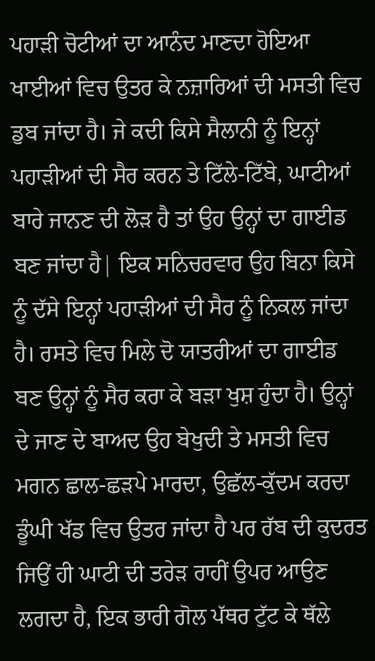ਪਹਾੜੀ ਚੋਟੀਆਂ ਦਾ ਆਨੰਦ ਮਾਣਦਾ ਹੋਇਆ ਖਾਈਆਂ ਵਿਚ ਉਤਰ ਕੇ ਨਜ਼ਾਰਿਆਂ ਦੀ ਮਸਤੀ ਵਿਚ ਡੁਬ ਜਾਂਦਾ ਹੈ। ਜੇ ਕਦੀ ਕਿਸੇ ਸੈਲਾਨੀ ਨੂੰ ਇਨ੍ਹਾਂ ਪਹਾੜੀਆਂ ਦੀ ਸੈਰ ਕਰਨ ਤੇ ਟਿੱਲੇ-ਟਿੱਬੇ, ਘਾਟੀਆਂ ਬਾਰੇ ਜਾਨਣ ਦੀ ਲੋੜ ਹੈ ਤਾਂ ਉਹ ਉਨ੍ਹਾਂ ਦਾ ਗਾਈਡ ਬਣ ਜਾਂਦਾ ਹੈ| ਇਕ ਸਨਿਚਰਵਾਰ ਉਹ ਬਿਨਾ ਕਿਸੇ ਨੂੰ ਦੱਸੇ ਇਨ੍ਹਾਂ ਪਹਾੜੀਆਂ ਦੀ ਸੈਰ ਨੂੰ ਨਿਕਲ ਜਾਂਦਾ
ਹੈ। ਰਸਤੇ ਵਿਚ ਮਿਲੇ ਦੋ ਯਾਤਰੀਆਂ ਦਾ ਗਾਈਡ ਬਣ ਉਨ੍ਹਾਂ ਨੂੰ ਸੈਰ ਕਰਾ ਕੇ ਬੜਾ ਖੁਸ਼ ਹੁੰਦਾ ਹੈ। ਉਨ੍ਹਾਂ ਦੇ ਜਾਣ ਦੇ ਬਾਅਦ ਉਹ ਬੇਖੁਦੀ ਤੇ ਮਸਤੀ ਵਿਚ ਮਗਨ ਛਾਲ-ਛੜਪੇ ਮਾਰਦਾ, ਉਛੱਲ-ਕੁੱਦਮ ਕਰਦਾ ਡੂੰਘੀ ਖੱਡ ਵਿਚ ਉਤਰ ਜਾਂਦਾ ਹੈ ਪਰ ਰੱਬ ਦੀ ਕੁਦਰਤ ਜਿਉਂ ਹੀ ਘਾਟੀ ਦੀ ਤਰੇੜ ਰਾਹੀਂ ਉਪਰ ਆਉਣ ਲਗਦਾ ਹੈ, ਇਕ ਭਾਰੀ ਗੋਲ ਪੱਥਰ ਟੁੱਟ ਕੇ ਥੱਲੇ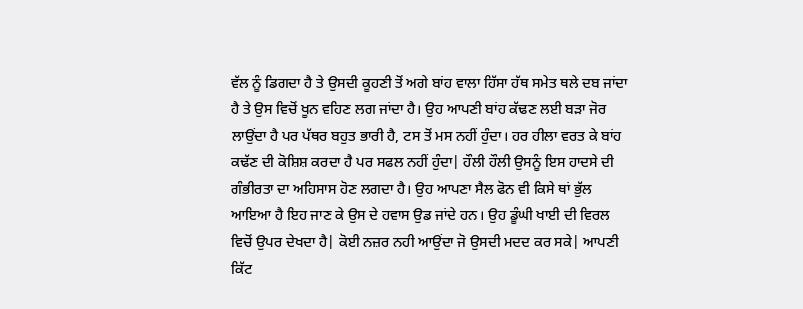ਵੱਲ ਨੂੰ ਡਿਗਦਾ ਹੈ ਤੇ ਉਸਦੀ ਕੂਹਣੀ ਤੋਂ ਅਗੇ ਬਾਂਹ ਵਾਲਾ ਹਿੱਸਾ ਹੱਥ ਸਮੇਤ ਥਲੇ ਦਬ ਜਾਂਦਾ ਹੈ ਤੇ ਉਸ ਵਿਚੋਂ ਖੂਨ ਵਹਿਣ ਲਗ ਜਾਂਦਾ ਹੈ। ਉਹ ਆਪਣੀ ਬਾਂਹ ਕੱਢਣ ਲਈ ਬੜਾ ਜੋਰ ਲਾਉਂਦਾ ਹੈ ਪਰ ਪੱਥਰ ਬਹੁਤ ਭਾਰੀ ਹੈ, ਟਸ ਤੋਂ ਮਸ ਨਹੀਂ ਹੁੰਦਾ। ਹਰ ਹੀਲਾ ਵਰਤ ਕੇ ਬਾਂਹ ਕਢੱਣ ਦੀ ਕੋਸ਼ਿਸ਼ ਕਰਦਾ ਹੈ ਪਰ ਸਫਲ ਨਹੀਂ ਹੁੰਦਾ| ਹੌਲੀ ਹੌਲੀ ਉਸਨੂੰ ਇਸ ਹਾਦਸੇ ਦੀ ਗੰਭੀਰਤਾ ਦਾ ਅਹਿਸਾਸ ਹੋਣ ਲਗਦਾ ਹੈ। ਉਹ ਆਪਣਾ ਸੈਲ ਫੋਨ ਵੀ ਕਿਸੇ ਥਾਂ ਭੁੱਲ ਆਇਆ ਹੈ ਇਹ ਜਾਣ ਕੇ ਉਸ ਦੇ ਹਵਾਸ ਉਡ ਜਾਂਦੇ ਹਨ। ਉਹ ਡੂੰਘੀ ਖਾਈ ਦੀ ਵਿਰਲ ਵਿਚੋਂ ਉਪਰ ਦੇਖਦਾ ਹੈ| ਕੋਈ ਨਜ਼ਰ ਨਹੀ ਆਉਂਦਾ ਜੋ ਉਸਦੀ ਮਦਦ ਕਰ ਸਕੇ| ਆਪਣੀ ਕਿੱਟ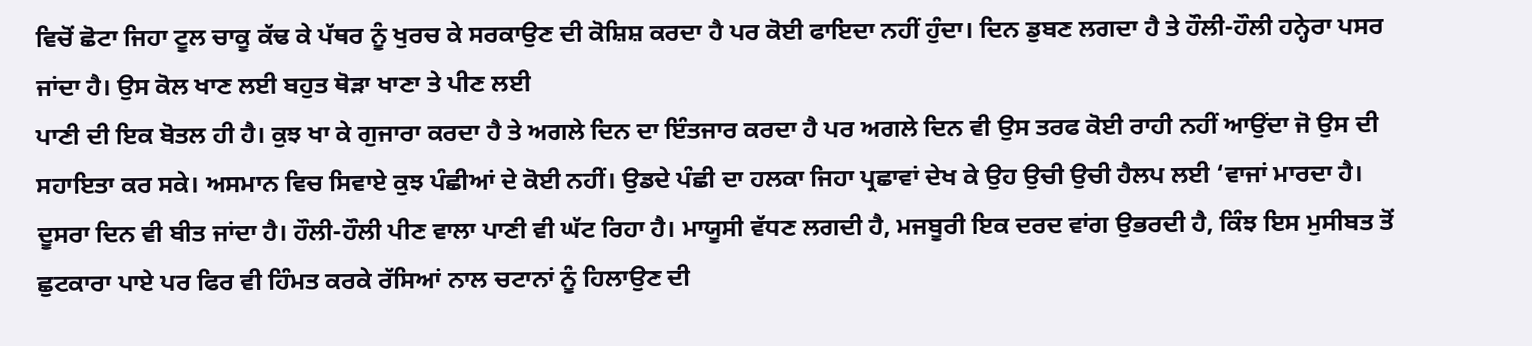ਵਿਚੋਂ ਛੋਟਾ ਜਿਹਾ ਟੂਲ ਚਾਕੂ ਕੱਢ ਕੇ ਪੱਥਰ ਨੂੰ ਖੁਰਚ ਕੇ ਸਰਕਾਉਣ ਦੀ ਕੋਸ਼ਿਸ਼ ਕਰਦਾ ਹੈ ਪਰ ਕੋਈ ਫਾਇਦਾ ਨਹੀਂ ਹੁੰਦਾ। ਦਿਨ ਡੁਬਣ ਲਗਦਾ ਹੈ ਤੇ ਹੌਲੀ-ਹੌਲੀ ਹਨ੍ਹੇਰਾ ਪਸਰ ਜਾਂਦਾ ਹੈ। ਉਸ ਕੋਲ ਖਾਣ ਲਈ ਬਹੁਤ ਥੋੜਾ ਖਾਣਾ ਤੇ ਪੀਣ ਲਈ
ਪਾਣੀ ਦੀ ਇਕ ਬੋਤਲ ਹੀ ਹੈ। ਕੁਝ ਖਾ ਕੇ ਗੁਜਾਰਾ ਕਰਦਾ ਹੈ ਤੇ ਅਗਲੇ ਦਿਨ ਦਾ ਇੰਤਜਾਰ ਕਰਦਾ ਹੈ ਪਰ ਅਗਲੇ ਦਿਨ ਵੀ ਉਸ ਤਰਫ ਕੋਈ ਰਾਹੀ ਨਹੀਂ ਆਉਂਦਾ ਜੋ ਉਸ ਦੀ ਸਹਾਇਤਾ ਕਰ ਸਕੇ। ਅਸਮਾਨ ਵਿਚ ਸਿਵਾਏ ਕੁਝ ਪੰਛੀਆਂ ਦੇ ਕੋਈ ਨਹੀਂ। ਉਡਦੇ ਪੰਛੀ ਦਾ ਹਲਕਾ ਜਿਹਾ ਪ੍ਰਛਾਵਾਂ ਦੇਖ ਕੇ ਉਹ ਉਚੀ ਉਚੀ ਹੈਲਪ ਲਈ ‘ਵਾਜਾਂ ਮਾਰਦਾ ਹੈ। ਦੂਸਰਾ ਦਿਨ ਵੀ ਬੀਤ ਜਾਂਦਾ ਹੈ। ਹੌਲੀ-ਹੌਲੀ ਪੀਣ ਵਾਲਾ ਪਾਣੀ ਵੀ ਘੱਟ ਰਿਹਾ ਹੈ। ਮਾਯੂਸੀ ਵੱਧਣ ਲਗਦੀ ਹੈ, ਮਜਬੂਰੀ ਇਕ ਦਰਦ ਵਾਂਗ ਉਭਰਦੀ ਹੈ, ਕਿੰਝ ਇਸ ਮੁਸੀਬਤ ਤੋਂ ਛੁਟਕਾਰਾ ਪਾਏ ਪਰ ਫਿਰ ਵੀ ਹਿੰਮਤ ਕਰਕੇ ਰੱਸਿਆਂ ਨਾਲ ਚਟਾਨਾਂ ਨੂੰ ਹਿਲਾਉਣ ਦੀ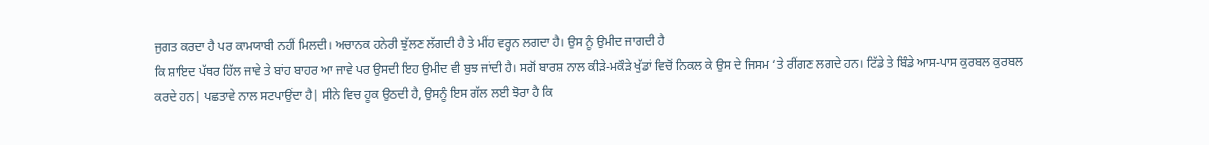ਜੁਗਤ ਕਰਦਾ ਹੈ ਪਰ ਕਾਮਯਾਬੀ ਨਹੀਂ ਮਿਲਦੀ। ਅਚਾਨਕ ਹਨੇਰੀ ਝੁੱਲਣ ਲੱਗਦੀ ਹੈ ਤੇ ਮੀਂਹ ਵਰ੍ਹਨ ਲਗਦਾ ਹੈ। ਉਸ ਨੂੰ ਉਮੀਦ ਜਾਗਦੀ ਹੈ
ਕਿ ਸ਼ਾਇਦ ਪੱਥਰ ਹਿੱਲ ਜਾਵੇ ਤੇ ਬਾਂਹ ਬਾਹਰ ਆ ਜਾਵੇ ਪਰ ਉਸਦੀ ਇਹ ਉਮੀਦ ਵੀ ਬੁਝ ਜਾਂਦੀ ਹੈ। ਸਗੋਂ ਬਾਰਸ਼ ਨਾਲ ਕੀੜੇ-ਮਕੌੜੇ ਖੁੱਡਾਂ ਵਿਚੋਂ ਨਿਕਲ ਕੇ ਉਸ ਦੇ ਜਿਸਮ ‘ਤੇ ਰੀਂਗਣ ਲਗਦੇ ਹਨ। ਟਿੱਡੇ ਤੇ ਬਿੰਡੇ ਆਸ-ਪਾਸ ਕੁਰਬਲ ਕੁਰਬਲ
ਕਰਦੇ ਹਨ| ਪਛਤਾਵੇ ਨਾਲ ਸਟਪਾਉਂਦਾ ਹੈ| ਸੀਨੇ ਵਿਚ ਹੂਕ ਉਠਦੀ ਹੈ, ਉਸਨੂੰ ਇਸ ਗੱਲ ਲਈ ਝੋਰਾ ਹੈ ਕਿ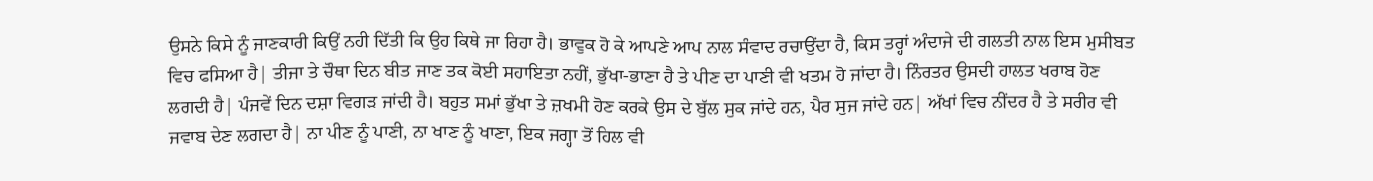ਉਸਨੇ ਕਿਸੇ ਨੂੰ ਜਾਣਕਾਰੀ ਕਿਉਂ ਨਹੀ ਦਿੱਤੀ ਕਿ ਉਹ ਕਿਥੇ ਜਾ ਰਿਹਾ ਹੈ। ਭਾਵੁਕ ਹੋ ਕੇ ਆਪਣੇ ਆਪ ਨਾਲ ਸੰਵਾਦ ਰਚਾਉਂਦਾ ਹੈ, ਕਿਸ ਤਰ੍ਹਾਂ ਅੰਦਾਜੇ ਦੀ ਗਲਤੀ ਨਾਲ ਇਸ ਮੁਸੀਬਤ ਵਿਚ ਫਸਿਆ ਹੈ| ਤੀਜਾ ਤੇ ਚੌਥਾ ਦਿਨ ਬੀਤ ਜਾਣ ਤਕ ਕੋਈ ਸਹਾਇਤਾ ਨਹੀਂ, ਭੁੱਖਾ-ਭਾਣਾ ਹੈ ਤੇ ਪੀਣ ਦਾ ਪਾਣੀ ਵੀ ਖਤਮ ਹੋ ਜਾਂਦਾ ਹੈ। ਨਿੰਰਤਰ ਉਸਦੀ ਹਾਲਤ ਖਰਾਬ ਹੋਣ ਲਗਦੀ ਹੈ| ਪੰਜਵੇਂ ਦਿਨ ਦਸ਼ਾ ਵਿਗੜ ਜਾਂਦੀ ਹੈ। ਬਹੁਤ ਸਮਾਂ ਭੁੱਖਾ ਤੇ ਜ਼ਖਮੀ ਹੋਣ ਕਰਕੇ ਉਸ ਦੇ ਬੁੱਲ ਸੁਕ ਜਾਂਦੇ ਹਨ, ਪੈਰ ਸੁਜ ਜਾਂਦੇ ਹਨ| ਅੱਖਾਂ ਵਿਚ ਨੀਂਦਰ ਹੈ ਤੇ ਸਰੀਰ ਵੀ ਜਵਾਬ ਦੇਣ ਲਗਦਾ ਹੈ| ਨਾ ਪੀਣ ਨੂੰ ਪਾਣੀ, ਨਾ ਖਾਣ ਨੂੰ ਖਾਣਾ, ਇਕ ਜਗ੍ਹਾ ਤੋਂ ਹਿਲ ਵੀ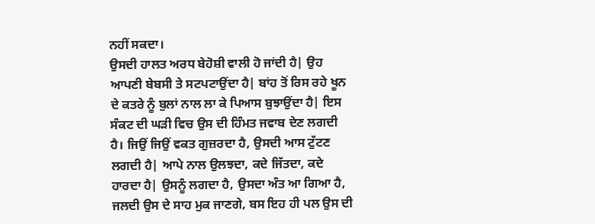ਨਹੀਂ ਸਕਦਾ।
ਉਸਦੀ ਹਾਲਤ ਅਰਧ ਬੇਹੋਸ਼ੀ ਵਾਲੀ ਹੋ ਜਾਂਦੀ ਹੈ| ਉਹ ਆਪਣੀ ਬੇਬਸੀ ਤੇ ਸਟਪਟਾਉਂਦਾ ਹੈ| ਬਾਂਹ ਤੋਂ ਰਿਸ ਰਹੇ ਖੂਨ ਦੇ ਕਤਰੇ ਨੂੰ ਬੁਲਾਂ ਨਾਲ ਲਾ ਕੇ ਪਿਆਸ ਬੁਝਾਉਂਦਾ ਹੈ| ਇਸ ਸੰਕਟ ਦੀ ਘੜੀ ਵਿਚ ਉਸ ਦੀ ਹਿੰਮਤ ਜਵਾਬ ਦੇਣ ਲਗਦੀ ਹੈ। ਜਿਉਂ ਜਿਉਂ ਵਕਤ ਗੁਜ਼ਰਦਾ ਹੈ, ਉਸਦੀ ਆਸ ਟੁੱਟਣ ਲਗਦੀ ਹੈ| ਆਪੇ ਨਾਲ ਉਲਝਦਾ, ਕਦੇ ਜਿੱਤਦਾ, ਕਦੇ ਹਾਰਦਾ ਹੈ| ਉਸਨੂੰ ਲਗਦਾ ਹੈ, ਉਸਦਾ ਅੰਤ ਆ ਗਿਆ ਹੈ, ਜਲਦੀ ਉਸ ਦੇ ਸਾਹ ਮੁਕ ਜਾਣਗੇ, ਬਸ ਇਹ ਹੀ ਪਲ ਉਸ ਦੀ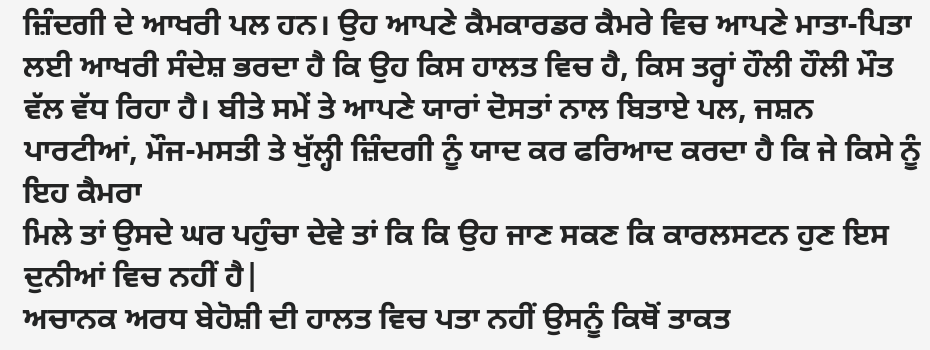ਜ਼ਿੰਦਗੀ ਦੇ ਆਖਰੀ ਪਲ ਹਨ। ਉਹ ਆਪਣੇ ਕੈਮਕਾਰਡਰ ਕੈਮਰੇ ਵਿਚ ਆਪਣੇ ਮਾਤਾ-ਪਿਤਾ ਲਈ ਆਖਰੀ ਸੰਦੇਸ਼ ਭਰਦਾ ਹੈ ਕਿ ਉਹ ਕਿਸ ਹਾਲਤ ਵਿਚ ਹੈ, ਕਿਸ ਤਰ੍ਹਾਂ ਹੌਲੀ ਹੌਲੀ ਮੌਤ ਵੱਲ ਵੱਧ ਰਿਹਾ ਹੈ। ਬੀਤੇ ਸਮੇਂ ਤੇ ਆਪਣੇ ਯਾਰਾਂ ਦੋਸਤਾਂ ਨਾਲ ਬਿਤਾਏ ਪਲ, ਜਸ਼ਨ ਪਾਰਟੀਆਂ, ਮੌਜ-ਮਸਤੀ ਤੇ ਖੁੱਲ੍ਹੀ ਜ਼ਿੰਦਗੀ ਨੂੰ ਯਾਦ ਕਰ ਫਰਿਆਦ ਕਰਦਾ ਹੈ ਕਿ ਜੇ ਕਿਸੇ ਨੂੰ ਇਹ ਕੈਮਰਾ
ਮਿਲੇ ਤਾਂ ਉਸਦੇ ਘਰ ਪਹੁੰਚਾ ਦੇਵੇ ਤਾਂ ਕਿ ਕਿ ਉਹ ਜਾਣ ਸਕਣ ਕਿ ਕਾਰਲਸਟਨ ਹੁਣ ਇਸ ਦੁਨੀਆਂ ਵਿਚ ਨਹੀਂ ਹੈ|
ਅਚਾਨਕ ਅਰਧ ਬੇਹੋਸ਼ੀ ਦੀ ਹਾਲਤ ਵਿਚ ਪਤਾ ਨਹੀਂ ਉਸਨੂੰ ਕਿਥੋਂ ਤਾਕਤ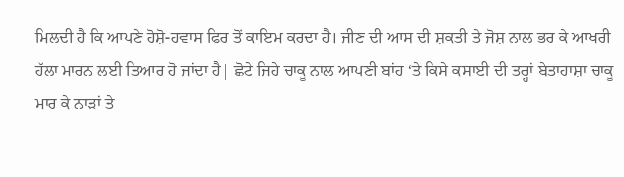ਮਿਲਦੀ ਹੈ ਕਿ ਆਪਣੇ ਹੋਸ਼ੋ-ਹਵਾਸ ਫਿਰ ਤੋਂ ਕਾਇਮ ਕਰਦਾ ਹੈ। ਜੀਣ ਦੀ ਆਸ ਦੀ ਸ਼ਕਤੀ ਤੇ ਜੋਸ਼ ਨਾਲ ਭਰ ਕੇ ਆਖਰੀ ਹੱਲਾ ਮਾਰਨ ਲਈ ਤਿਆਰ ਹੋ ਜਾਂਦਾ ਹੈ| ਛੋਟੇ ਜਿਹੇ ਚਾਕੂ ਨਾਲ ਆਪਣੀ ਬਾਂਹ ‘ਤੇ ਕਿਸੇ ਕਸਾਈ ਦੀ ਤਰ੍ਹਾਂ ਬੇਤਾਹਾਸ਼ਾ ਚਾਕੂ ਮਾਰ ਕੇ ਨਾੜਾਂ ਤੇ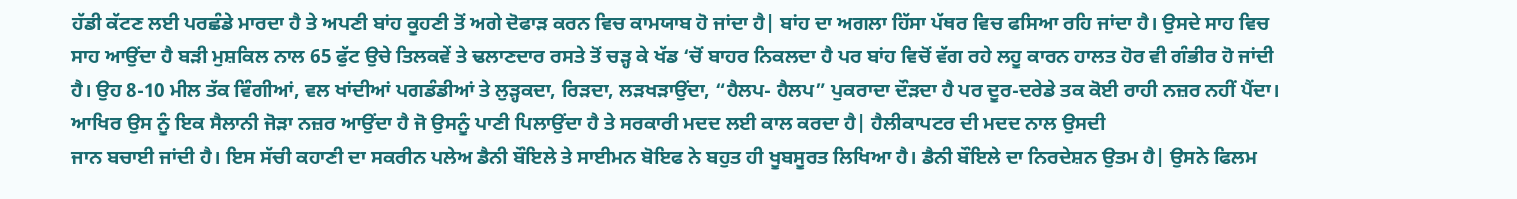ਹੱਡੀ ਕੱਟਣ ਲਈ ਪਰਛੰਡੇ ਮਾਰਦਾ ਹੈ ਤੇ ਅਪਣੀ ਬਾਂਹ ਕੂਹਣੀ ਤੋਂ ਅਗੇ ਦੋਫਾੜ ਕਰਨ ਵਿਚ ਕਾਮਯਾਬ ਹੋ ਜਾਂਦਾ ਹੈ| ਬਾਂਹ ਦਾ ਅਗਲਾ ਹਿੱਸਾ ਪੱਥਰ ਵਿਚ ਫਸਿਆ ਰਹਿ ਜਾਂਦਾ ਹੈ। ਉਸਦੇ ਸਾਹ ਵਿਚ ਸਾਹ ਆਉਂਦਾ ਹੈ ਬੜੀ ਮੁਸ਼ਕਿਲ ਨਾਲ 65 ਫੁੱਟ ਉਚੇ ਤਿਲਕਵੇਂ ਤੇ ਢਲਾਣਦਾਰ ਰਸਤੇ ਤੋਂ ਚੜ੍ਹ ਕੇ ਖੱਡ ‘ਚੋਂ ਬਾਹਰ ਨਿਕਲਦਾ ਹੈ ਪਰ ਬਾਂਹ ਵਿਚੋਂ ਵੱਗ ਰਹੇ ਲਹੂ ਕਾਰਨ ਹਾਲਤ ਹੋਰ ਵੀ ਗੰਭੀਰ ਹੋ ਜਾਂਦੀ ਹੈ। ਉਹ 8-10 ਮੀਲ ਤੱਕ ਵਿੰਗੀਆਂ, ਵਲ ਖਾਂਦੀਆਂ ਪਗਡੰਡੀਆਂ ਤੇ ਲੁੜ੍ਹਕਦਾ, ਰਿੜਦਾ, ਲੜਖੜਾਉਂਦਾ, “ਹੈਲਪ- ਹੈਲਪ” ਪੁਕਰਾਦਾ ਦੌੜਦਾ ਹੈ ਪਰ ਦੂਰ-ਦਰੇਡੇ ਤਕ ਕੋਈ ਰਾਹੀ ਨਜ਼ਰ ਨਹੀਂ ਪੈਂਦਾ। ਆਖਿਰ ਉਸ ਨੂੰ ਇਕ ਸੈਲਾਨੀ ਜੋੜਾ ਨਜ਼ਰ ਆਉਂਦਾ ਹੈ ਜੋ ਉਸਨੂੰ ਪਾਣੀ ਪਿਲਾਉਂਦਾ ਹੈ ਤੇ ਸਰਕਾਰੀ ਮਦਦ ਲਈ ਕਾਲ ਕਰਦਾ ਹੈ| ਹੈਲੀਕਾਪਟਰ ਦੀ ਮਦਦ ਨਾਲ ਉਸਦੀ
ਜਾਨ ਬਚਾਈ ਜਾਂਦੀ ਹੈ। ਇਸ ਸੱਚੀ ਕਹਾਣੀ ਦਾ ਸਕਰੀਨ ਪਲੇਅ ਡੈਨੀ ਬੌਇਲੇ ਤੇ ਸਾਈਮਨ ਬੋਇਫ ਨੇ ਬਹੁਤ ਹੀ ਖੂਬਸੂਰਤ ਲਿਖਿਆ ਹੈ। ਡੈਨੀ ਬੌਇਲੇ ਦਾ ਨਿਰਦੇਸ਼ਨ ਉਤਮ ਹੈ| ਉਸਨੇ ਫਿਲਮ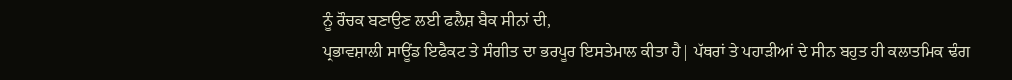ਨੂੰ ਰੌਚਕ ਬਣਾਉਣ ਲਈ ਫਲੈਸ਼ ਬੈਕ ਸੀਨਾਂ ਦੀ,
ਪ੍ਰਭਾਵਸ਼ਾਲੀ ਸਾਊਂਡ ਇਫੈਕਟ ਤੇ ਸੰਗੀਤ ਦਾ ਭਰਪੂਰ ਇਸਤੇਮਾਲ ਕੀਤਾ ਹੈ| ਪੱਥਰਾਂ ਤੇ ਪਹਾੜੀਆਂ ਦੇ ਸੀਨ ਬਹੁਤ ਹੀ ਕਲਾਤਮਿਕ ਢੰਗ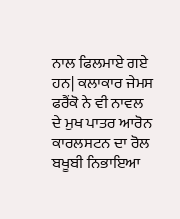ਨਾਲ ਫਿਲਮਾਏ ਗਏ ਹਨ| ਕਲਾਕਾਰ ਜੇਮਸ ਫਰੈਂਕੋ ਨੇ ਵੀ ਨਾਵਲ ਦੇ ਮੁਖ ਪਾਤਰ ਆਰੋਨ ਕਾਰਲਸਟਨ ਦਾ ਰੋਲ ਬਖੂਬੀ ਨਿਭਾਇਆ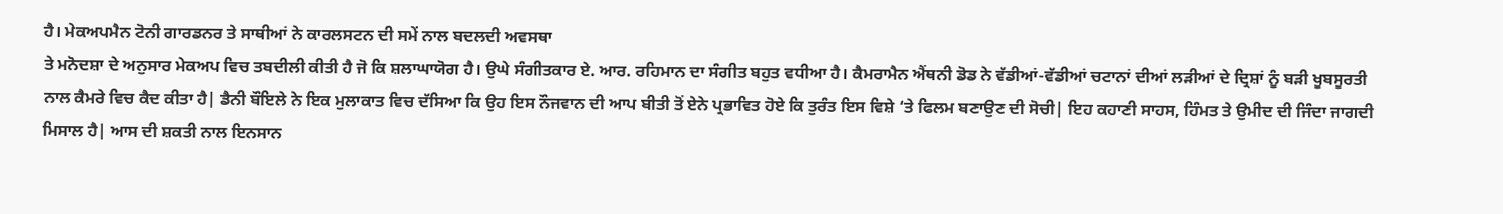ਹੈ। ਮੇਕਅਪਮੈਨ ਟੋਨੀ ਗਾਰਡਨਰ ਤੇ ਸਾਥੀਆਂ ਨੇ ਕਾਰਲਸਟਨ ਦੀ ਸਮੇਂ ਨਾਲ ਬਦਲਦੀ ਅਵਸਥਾ
ਤੇ ਮਨੋਦਸ਼ਾ ਦੇ ਅਨੁਸਾਰ ਮੇਕਅਪ ਵਿਚ ਤਬਦੀਲੀ ਕੀਤੀ ਹੈ ਜੋ ਕਿ ਸ਼ਲਾਘਾਯੋਗ ਹੈ। ਉਘੇ ਸੰਗੀਤਕਾਰ ਏ. ਆਰ. ਰਹਿਮਾਨ ਦਾ ਸੰਗੀਤ ਬਹੁਤ ਵਧੀਆ ਹੈ। ਕੈਮਰਾਮੈਨ ਐਂਥਨੀ ਡੋਡ ਨੇ ਵੱਡੀਆਂ-ਵੱਡੀਆਂ ਚਟਾਨਾਂ ਦੀਆਂ ਲੜੀਆਂ ਦੇ ਦ੍ਰਿਸ਼ਾਂ ਨੂੰ ਬੜੀ ਖੂਬਸੂਰਤੀ ਨਾਲ ਕੈਮਰੇ ਵਿਚ ਕੈਦ ਕੀਤਾ ਹੈ| ਡੈਨੀ ਬੌਇਲੇ ਨੇ ਇਕ ਮੁਲਾਕਾਤ ਵਿਚ ਦੱਸਿਆ ਕਿ ਉਹ ਇਸ ਨੌਜਵਾਨ ਦੀ ਆਪ ਬੀਤੀ ਤੋਂ ਏਨੇ ਪ੍ਰਭਾਵਿਤ ਹੋਏ ਕਿ ਤੁਰੰਤ ਇਸ ਵਿਸ਼ੇ ‘ਤੇ ਫਿਲਮ ਬਣਾਉਣ ਦੀ ਸੋਚੀ| ਇਹ ਕਹਾਣੀ ਸਾਹਸ, ਹਿੰਮਤ ਤੇ ਉਮੀਦ ਦੀ ਜਿੰਦਾ ਜਾਗਦੀ ਮਿਸਾਲ ਹੈ| ਆਸ ਦੀ ਸ਼ਕਤੀ ਨਾਲ ਇਨਸਾਨ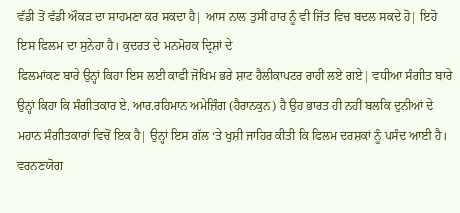ਵੱਡੀ ਤੋਂ ਵੱਡੀ ਔਕੜ ਦਾ ਸਾਹਮਣਾ ਕਰ ਸਕਦਾ ਹੈ| ਆਸ ਨਾਲ ਤੁਸੀਂ ਹਾਰ ਨੂੰ ਵੀ ਜਿੱਤ ਵਿਚ ਬਦਲ ਸਕਦੇ ਹੋ| ਇਹੋ ਇਸ ਫਿਲਮ ਦਾ ਸੁਨੇਹਾ ਹੈ। ਕੁਦਰਤ ਦੇ ਮਨਮੋਹਕ ਦ੍ਰਿਸ਼ਾਂ ਦੇ
ਫਿਲਮਾਂਕਣ ਬਾਰੇ ਉਨ੍ਹਾਂ ਕਿਹਾ ਇਸ ਲਈ ਕਾਫੀ ਜੋਖਿਮ ਭਰੇ ਸ਼ਾਟ ਹੈਲੀਕਾਪਟਰ ਰਾਹੀਂ ਲਏ ਗਏ| ਵਧੀਆ ਸੰਗੀਤ ਬਾਰੇ ਉਨ੍ਹਾਂ ਕਿਹਾ ਕਿ ਸੰਗੀਤਕਾਰ ਏ. ਆਰ.ਰਹਿਮਾਨ ਅਮੇਜ਼ਿੰਗ (ਹੈਰਾਨਕੁਨ) ਹੈ ਉਹ ਭਾਰਤ ਹੀ ਨਹੀਂ ਬਲਕਿ ਦੁਨੀਆਂ ਦੇ ਮਹਾਨ ਸੰਗੀਤਕਾਰਾਂ ਵਿਚੋਂ ਇਕ ਹੈ| ਉਨ੍ਹਾਂ ਇਸ ਗੱਲ ‘ਤੇ ਖੁਸ਼ੀ ਜਾਹਿਰ ਕੀਤੀ ਕਿ ਫਿਲਮ ਦਰਸ਼ਕਾਂ ਨੂੰ ਪਸੰਦ ਆਈ ਹੈ। ਵਰਨਣਯੋਗ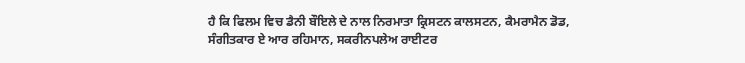ਹੈ ਕਿ ਫਿਲਮ ਵਿਚ ਡੈਨੀ ਬੌਇਲੇ ਦੇ ਨਾਲ ਨਿਰਮਾਤਾ ਕ੍ਰਿਸਟਨ ਕਾਲਸਟਨ, ਕੈਮਰਾਮੈਨ ਡੋਡ, ਸੰਗੀਤਕਾਰ ਏ ਆਰ ਰਹਿਮਾਨ, ਸਕਰੀਨਪਲੇਅ ਰਾਈਟਰ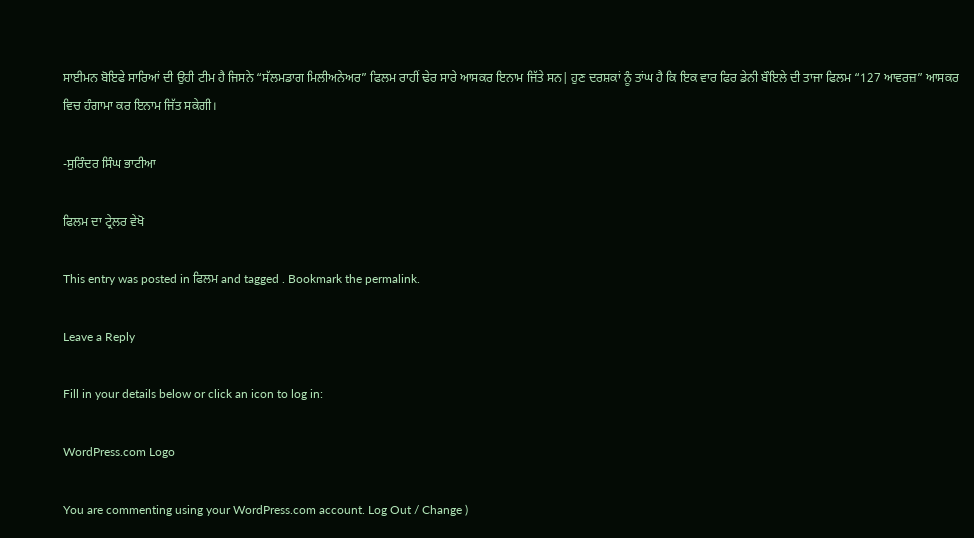ਸਾਈਮਨ ਬੋਇਫੇ ਸਾਰਿਆਂ ਦੀ ਉਹੀ ਟੀਮ ਹੈ ਜਿਸਨੇ “ਸੱਲਮਡਾਗ ਮਿਲੀਅਨੇਅਰ” ਫਿਲਮ ਰਾਹੀਂ ਢੇਰ ਸਾਰੇ ਆਸਕਰ ਇਨਾਮ ਜਿੱਤੇ ਸਨ| ਹੁਣ ਦਰਸ਼ਕਾਂ ਨੂੰ ਤਾਂਘ ਹੈ ਕਿ ਇਕ ਵਾਰ ਫਿਰ ਡੇਨੀ ਬੌਇਲੇ ਦੀ ਤਾਜਾ ਫਿਲਮ “127 ਆਵਰਜ਼” ਆਸਕਰ ਵਿਚ ਹੰਗਾਮਾ ਕਰ ਇਨਾਮ ਜਿੱਤ ਸਕੇਗੀ।

-ਸੁਰਿੰਦਰ ਸਿੰਘ ਭਾਟੀਆ

ਫਿਲਮ ਦਾ ਟ੍ਰੇਲਰ ਵੇਖੋ

This entry was posted in ਫਿਲਮ and tagged . Bookmark the permalink.

Leave a Reply

Fill in your details below or click an icon to log in:

WordPress.com Logo

You are commenting using your WordPress.com account. Log Out / Change )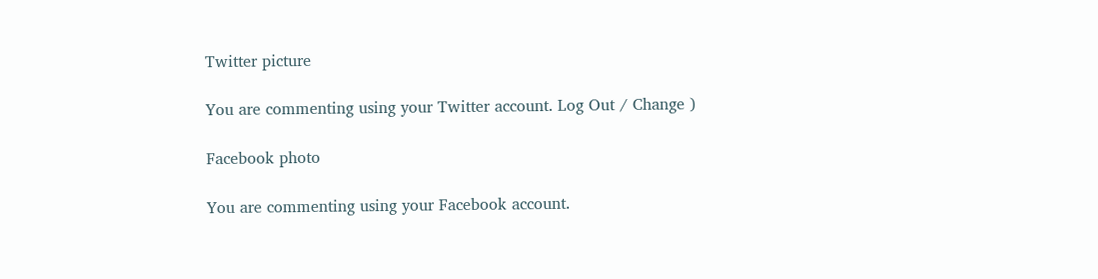Twitter picture

You are commenting using your Twitter account. Log Out / Change )

Facebook photo

You are commenting using your Facebook account.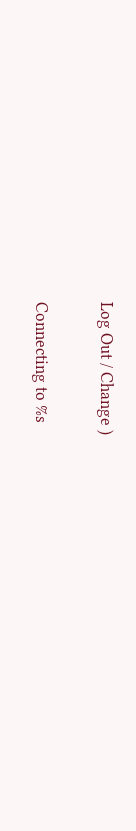Log Out / Change )

Connecting to %s